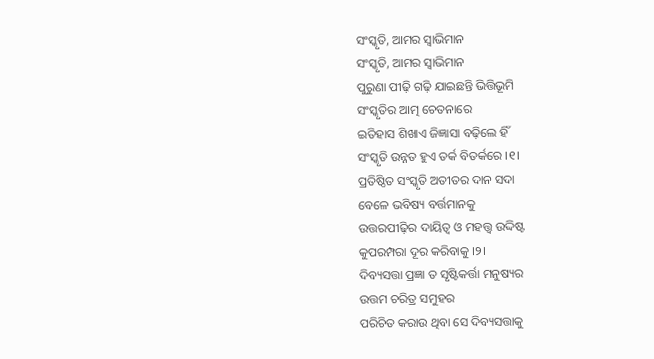ସଂସ୍କୃତି, ଆମର ସ୍ୱାଭିମାନ
ସଂସ୍କୃତି, ଆମର ସ୍ୱାଭିମାନ
ପୁରୁଣା ପୀଢ଼ି ଗଢ଼ି ଯାଇଛନ୍ତି ଭିତ୍ତିଭୂମି
ସଂସ୍କୃତିର ଆତ୍ମ ଚେତନାରେ
ଇତିହାସ ଶିଖାଏ ଜିଜ୍ଞାସା ବଢ଼ିଲେ ହିଁ
ସଂସ୍କୃତି ଉନ୍ନତ ହୁଏ ତର୍କ ବିତର୍କରେ ।୧।
ପ୍ରତିଷ୍ଠିତ ସଂସ୍କୃତି ଅତୀତର ଦାନ ସଦା
ବେଳେ ଭବିଷ୍ୟ ବର୍ତ୍ତମାନକୁ
ଉତ୍ତରପୀଢ଼ିର ଦାୟିତ୍ୱ ଓ ମହତ୍ତ୍ୱ ଉଦ୍ଦିଷ୍ଟ
କୁପରମ୍ପରା ଦୂର କରିବାକୁ ।୨।
ଦିବ୍ୟସତ୍ତା ପ୍ରଜ୍ଞା ତ ସୃଷ୍ଟିକର୍ତ୍ତା ମନୁଷ୍ୟର
ଉତ୍ତମ ଚରିତ୍ର ସମୁହର
ପରିଚିତ କରାଉ ଥିବା ସେ ଦିବ୍ୟସତ୍ତାକୁ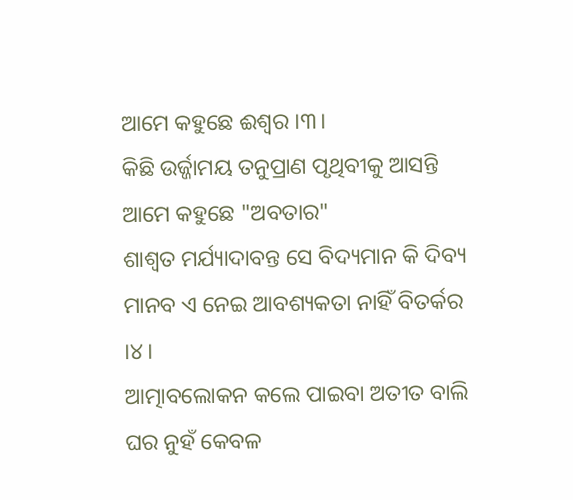ଆମେ କହୁଛେ ଈଶ୍ୱର ।୩।
କିଛି ଉର୍ଜ୍ଜାମୟ ତନୁପ୍ରାଣ ପୃଥିବୀକୁ ଆସନ୍ତି
ଆମେ କହୁଛେ "ଅବତାର"
ଶାଶ୍ଵତ ମର୍ଯ୍ୟାଦାବନ୍ତ ସେ ବିଦ୍ୟମାନ କି ଦିବ୍ୟ
ମାନବ ଏ ନେଇ ଆବଶ୍ୟକତା ନାହିଁ ବିତର୍କର ।୪।
ଆତ୍ମାବଲୋକନ କଲେ ପାଇବା ଅତୀତ ବାଲି
ଘର ନୁହଁ କେବଳ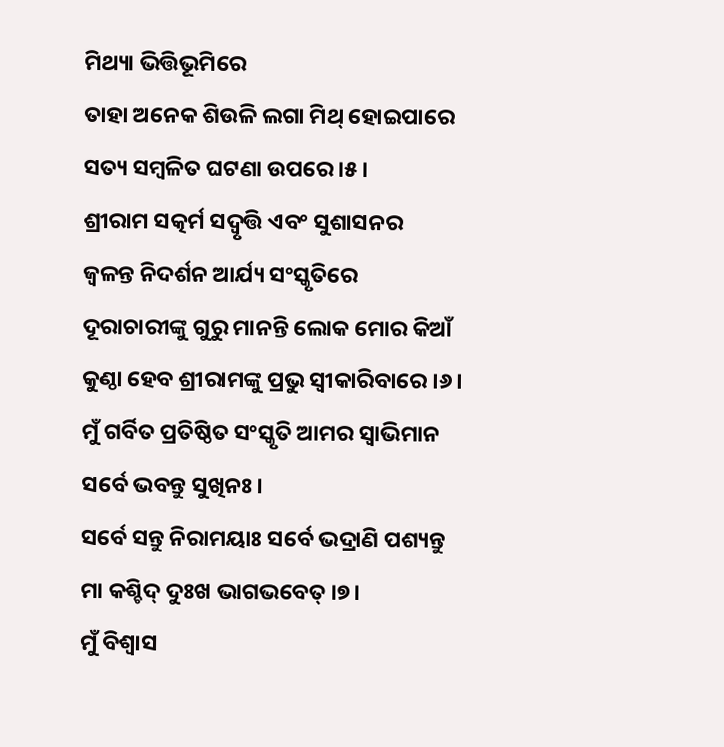ମିଥ୍ୟା ଭିତ୍ତିଭୂମିରେ
ତାହା ଅନେକ ଶିଉଳି ଲଗା ମିଥ୍ ହୋଇପାରେ
ସତ୍ୟ ସମ୍ବଳିତ ଘଟଣା ଉପରେ ।୫।
ଶ୍ରୀରାମ ସତ୍କର୍ମ ସଦ୍ବୃତ୍ତି ଏବଂ ସୁଶାସନର
ଜ୍ୱଳନ୍ତ ନିଦର୍ଶନ ଆର୍ଯ୍ୟ ସଂସ୍କୃତିରେ
ଦୂରାଚାରୀଙ୍କୁ ଗୁରୁ ମାନନ୍ତି ଲୋକ ମୋର କିଆଁ
କୁଣ୍ଠା ହେବ ଶ୍ରୀରାମଙ୍କୁ ପ୍ରଭୁ ସ୍ଵୀକାରିବାରେ ।୬।
ମୁଁ ଗର୍ବିତ ପ୍ରତିଷ୍ଠିତ ସଂସ୍କୃତି ଆମର ସ୍ବାଭିମାନ
ସର୍ବେ ଭବନ୍ତୁ ସୁଖିନଃ।
ସର୍ବେ ସନ୍ତୁ ନିରାମୟାଃ ସର୍ବେ ଭଦ୍ରାଣି ପଶ୍ୟନ୍ତୁ
ମା କଶ୍ଚିଦ୍ ଦୁଃଖ ଭାଗଭବେତ୍ ।୭।
ମୁଁ ବିଶ୍ୱାସ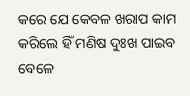କରେ ଯେ କେବଳ ଖରାପ କାମ
କରିଲେ ହିଁ ମଣିଷ ଦୁଃଖ ପାଇବ
ବେଳେ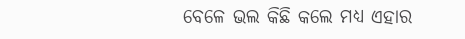ବେଳେ ଭଲ କିଛି କଲେ ମଧ୍ୟ ଏହାର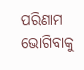ପରିଣାମ ଭୋଗିବାକୁ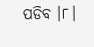ପଡିବ ।୮।